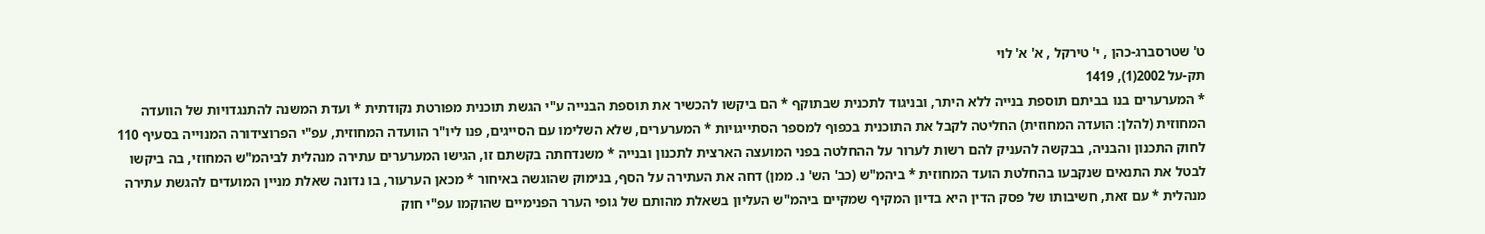ט' שטרסברג-כהן , י' טירקל , א' א' לוי
תק-על 2002(1), 1419
* המערערים בנו בביתם תוספת בנייה ללא היתר, ובניגוד לתכנית שבתוקף * הם ביקשו להכשיר את תוספת הבנייה ע"י הגשת תוכנית מפורטת נקודתית * ועדת המשנה להתנגדויות של הוועדה המחוזית (להלן: הועדה המחוזית) החליטה לקבל את התוכנית בכפוף למספר הסתייגויות * המערערים, שלא השלימו עם הסייגים, פנו ליו"ר הוועדה המחוזית, עפ"י הפרוצידורה המנוייה בסעיף 110 לחוק התכנון והבניה, בבקשה להעניק להם רשות לערור על ההחלטה בפני המועצה הארצית לתכנון ובנייה * משנדחתה בקשתם זו, הגישו המערערים עתירה מנהלית לביהמ"ש המחוזי, בה ביקשו לבטל את התנאים שנקבעו בהחלטת הועד המחוזית * ביהמ"ש (כב' הש' נ. ממן) דחה את העתירה על הסף, בנימוק שהוגשה באיחור * מכאן הערעור, בו נדונה שאלת מניין המועדים להגשת עתירה מנהלית * עם זאת, חשיבותו של פסק הדין היא בדיון המקיף שמקיים ביהמ"ש העליון בשאלת מהותם של גופי הערר הפנימיים שהוקמו עפ"י חוק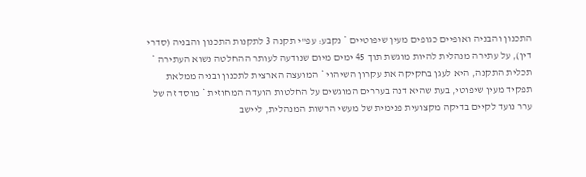התכנון והבניה ואופיים כגופים מעין שיפוטיים * נקבע: עפ"י תקנה 3 לתקנות התכנון והבניה (סדרי דין), על עתירה מנהלית להיות מוגשת תוך 45 ימים מיום שנודעה לעותר ההחלטה נשוא העתירה * תכלית התקנה, היא לעגן בחקיקה את עקרון השיהוי * המועצה הארצית לתכנון ובניה ממלאת תפקיד מעין שיפוטי, בעת שהיא דנה בעררים המוגשים על החלטות הועדה המחוזית * מוסד זה של ערר נועד לקיים בדיקה מקצועית פנימית של מעשי הרשות המנהלית, ליישב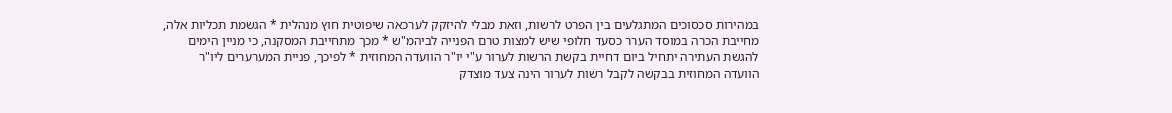במהירות סכסוכים המתגלעים בין הפרט לרשות, וזאת מבלי להיזקק לערכאה שיפוטית חוץ מנהלית * הגשמת תכליות אלה, מחייבת הכרה במוסד הערר כסעד חלופי שיש למצות טרם הפנייה לביהמ"ש * מכך מתחייבת המסקנה, כי מניין הימים להגשת העתירה יתחיל ביום דחיית בקשת הרשות לערור ע"י יו"ר הוועדה המחוזית * לפיכך, פניית המערערים ליו"ר הוועדה המחוזית בבקשה לקבל רשות לערור הינה צעד מוצדק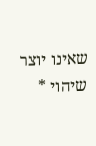שאינו יוצר שיהוי *